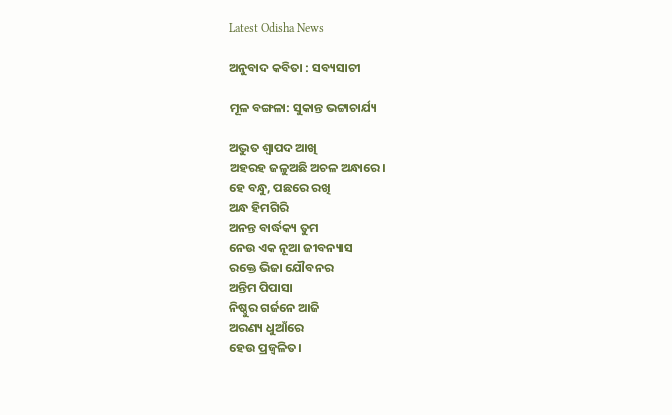Latest Odisha News

ଅନୁବାଦ କବିତା : ସବ୍ୟସାଚୀ

ମୂଳ ବଙ୍ଗଳା: ସୁକାନ୍ତ ଭଟ୍ଟାଚାର୍ଯ୍ୟ

ଅଦ୍ଭୁତ ଶ୍ୱାପଦ ଆଖି
ଅହରହ ଜଳୁଅଛି ଅଚଳ ଅନ୍ଧାରେ।
ହେ ବନ୍ଧୁ, ପଛରେ ରଖି
ଅନ୍ଧ ହିମଗିରି
ଅନନ୍ତ ବାର୍ଦ୍ଧକ୍ୟ ତୁମ
ନେଉ ଏକ ନୂଆ ଜୀବନ୍ୟାସ
ରକ୍ତେ ଭିଜା ଯୌବନର
ଅନ୍ତିମ ପିପାସା
ନିଷ୍ଠୁର ଗର୍ଜନେ ଆଜି
ଅରଣ୍ୟ ଧୁଆଁରେ
ହେଉ ପ୍ରଜ୍ଵଳିତ।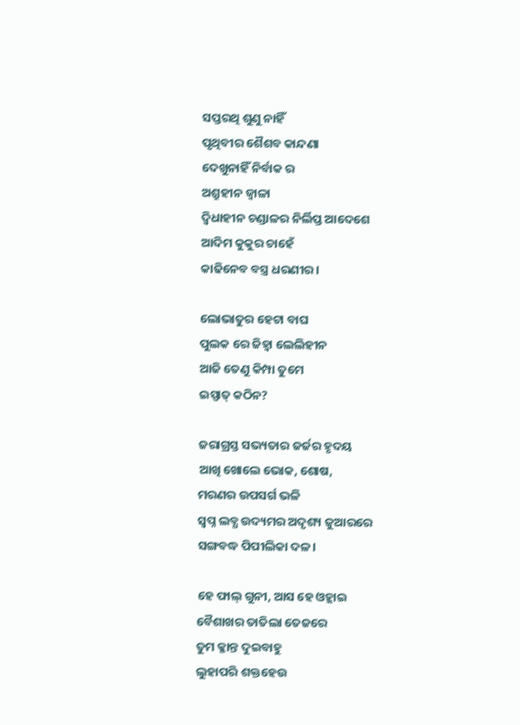ସପ୍ତରଥି ଶୁଣୁ ନାହିଁ
ପୃଥିବୀର ଶୈଶବ କାନ୍ଦଣା
ଦେଖୁନାହିଁ ନିର୍ବାକ ର
ଅଶ୍ରୁହୀନ ଜ୍ଵାଳା
ଦ୍ୱିଧାହୀନ ଚଣ୍ଡାଳର ନିର୍ଲିପ୍ତ ଆଦେଶେ
ଆଦିମ କୁକୁର ଚାହେଁ
କାଢିନେବ ବସ୍ତ୍ର ଧରଣୀର।

ଲୋଭାତୁର ହେଟା ବାଘ
ପୁଲକ ରେ ଜିହ୍ୱା ଲେଲିହୀନ
ଆଜି ତେଣୁ କିମ୍ପା ତୁମେ
ଇସ୍ପାତ୍ କଠିନ?

ଜରାଗ୍ରସ୍ତ ସଭ୍ୟତାର ଜର୍ଜର ହୃଦୟ
ଆଖି ଖୋଲେ ଭୋକ, ଶୋଷ,
ମରଣର ଉପସର୍ଗ ଭଳି
ସ୍ବପ୍ନ ଲବ୍ଧ ଉଦ୍ୟମର ଅଦୃଶ୍ୟ ଜୁଆରରେ
ସଙ୍ଗବଦ୍ଧ ପିପୀଲିକା ଦଳ।

ହେ ଫାଲ୍ ଗୁନୀ, ଆସ ହେ ଓହ୍ଲାଇ
ବୈଶାଖର ତାତିଲା ତେଜରେ
ତୁମ କ୍ଳାନ୍ତ ଦୁଇବାହୁ
ଲୁହାପରି ଶକ୍ତହେଉ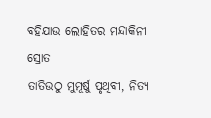ବହିଯାଉ ଲୋହିତର ମନ୍ଦାକିନୀ ସ୍ରୋତ
ତାତିଉଠୁ ମୁମୂର୍ଷୁ ପୃଥିବୀ, ନିତ୍ୟ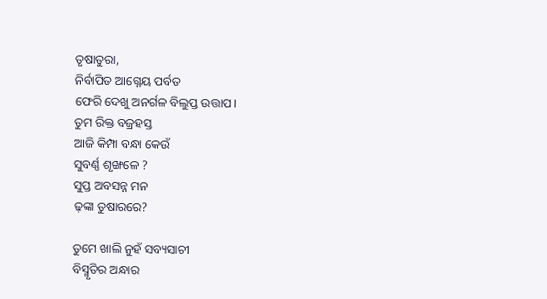ତୃଷାତୁରା,
ନିର୍ବାପିତ ଆଗ୍ନେୟ ପର୍ବତ
ଫେରି ଦେଖୁ ଅନର୍ଗଳ ବିଲୁପ୍ତ ଉତ୍ତାପ।
ତୁମ ରିକ୍ତ ବଜ୍ରହସ୍ତ
ଆଜି କିମ୍ପା ବନ୍ଧା କେଉଁ
ସୁବର୍ଣ୍ଣ ଶୃଙ୍ଖଳେ ?
ସୁପ୍ତ ଅବସନ୍ନ ମନ
ଢ଼ଙ୍କା ତୁଷାରରେ?

ତୁମେ ଖାଲି ନୁହଁ ସବ୍ୟସାଚୀ
ବିସ୍ମୃତିର ଅନ୍ଧାର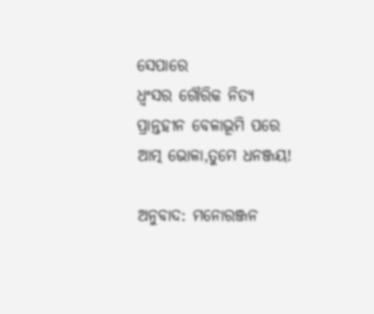ସେପାରେ
ଧ୍ଵଂସର ଗୌରିକ ନିତ୍ୟ
ପ୍ରାନ୍ତହୀନ ବେଳାଭୂମି ପରେ
ଆତ୍ମ ଭୋଳା,ତୁମେ ଧନଞ୍ଜୟ!

ଅନୁବାଦ: ମନୋରଞ୍ଜନ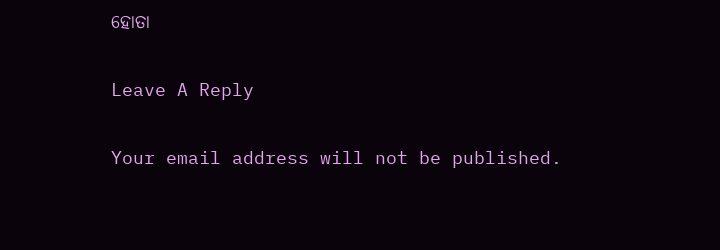ହୋତା

Leave A Reply

Your email address will not be published.